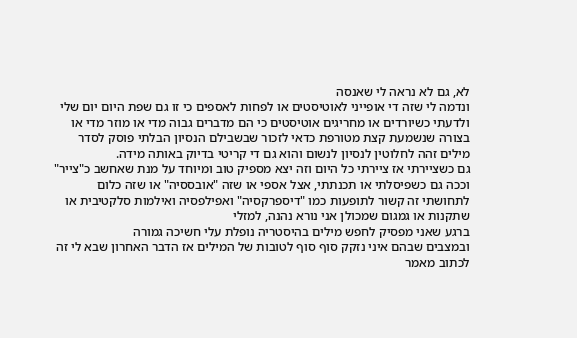לא, גם לא נראה לי שאנסה
ונדמה לי שזה די אופייני לאוטיסטים או לפחות לאספים כי זו גם שפת היום יום שלי ולדעתי כשיורדים או מחריגים אוטיסטים כי הם מדברים גבוה מדי או מוזר מדי או בצורה שנשמעת קצת מטורפת כדאי לזכור שבשבילם הנסיון הבלתי פוסק לסדר מילים זהה לחלוטין לנסיון לנשום והוא גם די קריטי בדיוק באותה מידה.
גם כשציירתי אז ציירתי כל היום וזה יצא מספיק טוב ומיוחד על מנת שאחשב כ"צייר" וככה גם כשפיסלתי או תכנתתי, אצל אספי או שזה "אובססיה" או שזה כלום
לתחושתי זה קשור לתופעות כמו "דיספרקסיה" ואפילפסיה ואילמות סלקטיבית או שתקנות או גמגום שמכולן אני נורא נהנה, למזלי
ברגע שאני מפסיק לחפש מילים בהיסטריה נופלת עלי חשיכה גמורה
ובמצבים שבהם איני נזקק סוף סוף לטובות של המילים אז הדבר האחרון שבא לי זה לכתוב מאמר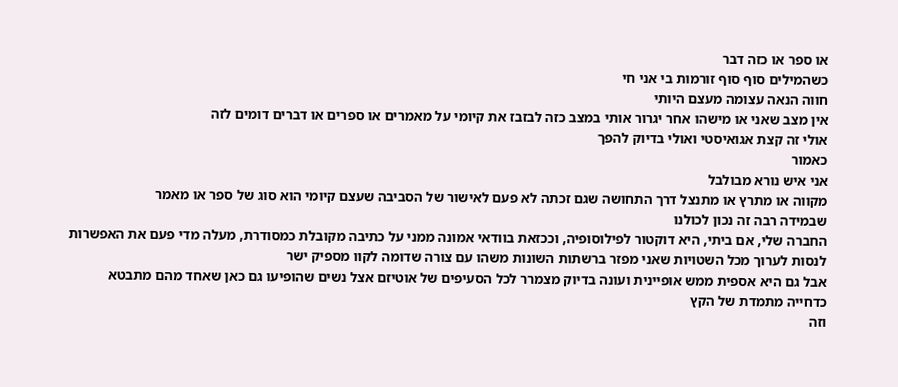או ספר או כזה דבר
כשהמילים סוף סוף זורמות בי אני חי
חווה הנאה עצומה מעצם היותי
אין מצב שאני או מישהו אחר יגרור אותי במצב כזה לבזבז את קיומי על מאמרים או ספרים או דברים דומים לזה
אולי זה קצת אגואיסטי ואולי בדיוק להפך
כאמור
אני איש נורא מבולבל
מקווה או מתרץ או מתנצל דרך התחושה שגם זכתה לא פעם לאישור של הסביבה שעצם קיומי הוא סוג של ספר או מאמר
שבמידה רבה זה נכון לכולנו
החברה שלי, אם ביתי, היא דוקטור לפילוסופיה, וככזאת בוודאי אמונה ממני על כתיבה מקובלת כמסודרת, מעלה מדי פעם את האפשרות לנסות לערוך מכל השטויות שאני מפזר ברשתות השונות משהו עם צורה שדומה לקוו מספיק ישר
אבל גם היא אספית ממש אופיינית ועונה בדיוק מצמרר לכל הסעיפים של אוטיזם אצל נשים שהופיעו גם כאן שאחד מהם מתבטא כדחייה מתמדת של הקץ
וזה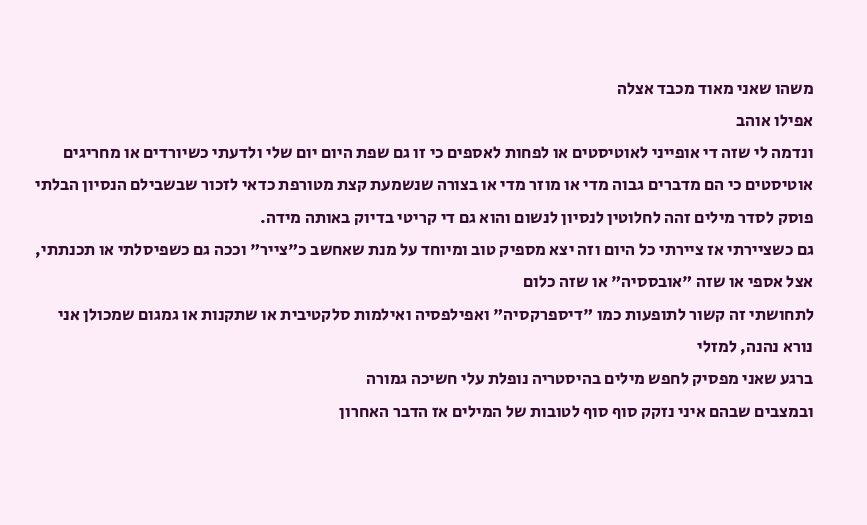משהו שאני מאוד מכבד אצלה
אפילו אוהב
ונדמה לי שזה די אופייני לאוטיסטים או לפחות לאספים כי זו גם שפת היום יום שלי ולדעתי כשיורדים או מחריגים אוטיסטים כי הם מדברים גבוה מדי או מוזר מדי או בצורה שנשמעת קצת מטורפת כדאי לזכור שבשבילם הנסיון הבלתי פוסק לסדר מילים זהה לחלוטין לנסיון לנשום והוא גם די קריטי בדיוק באותה מידה.
גם כשציירתי אז ציירתי כל היום וזה יצא מספיק טוב ומיוחד על מנת שאחשב כ"צייר" וככה גם כשפיסלתי או תכנתתי, אצל אספי או שזה "אובססיה" או שזה כלום
לתחושתי זה קשור לתופעות כמו "דיספרקסיה" ואפילפסיה ואילמות סלקטיבית או שתקנות או גמגום שמכולן אני נורא נהנה, למזלי
ברגע שאני מפסיק לחפש מילים בהיסטריה נופלת עלי חשיכה גמורה
ובמצבים שבהם איני נזקק סוף סוף לטובות של המילים אז הדבר האחרון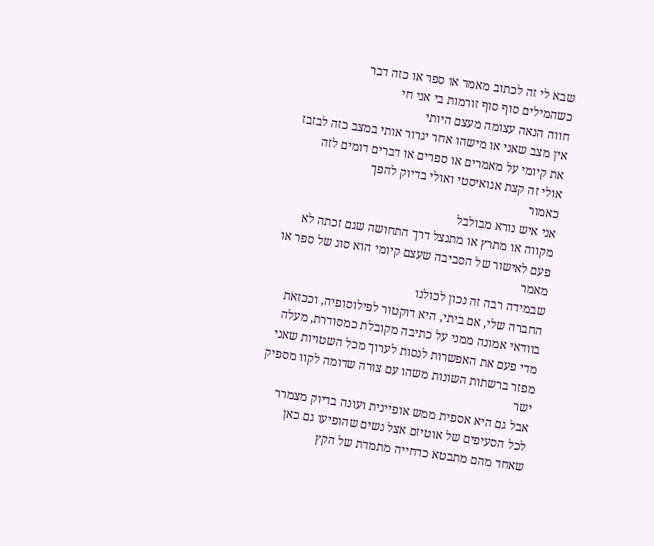שבא לי זה לכתוב מאמר או ספר או כזה דבר
כשהמילים סוף סוף זורמות בי אני חי
חווה הנאה עצומה מעצם היותי
אין מצב שאני או מישהו אחר יגרור אותי במצב כזה לבזבז את קיומי על מאמרים או ספרים או דברים דומים לזה
אולי זה קצת אגואיסטי ואולי בדיוק להפך
כאמור
אני איש נורא מבולבל
מקווה או מתרץ או מתנצל דרך התחושה שגם זכתה לא פעם לאישור של הסביבה שעצם קיומי הוא סוג של ספר או מאמר
שבמידה רבה זה נכון לכולנו
החברה שלי, אם ביתי, היא דוקטור לפילוסופיה, וככזאת בוודאי אמונה ממני על כתיבה מקובלת כמסודרת, מעלה מדי פעם את האפשרות לנסות לערוך מכל השטויות שאני מפזר ברשתות השונות משהו עם צורה שדומה לקוו מספיק ישר
אבל גם היא אספית ממש אופיינית ועונה בדיוק מצמרר לכל הסעיפים של אוטיזם אצל נשים שהופיעו גם כאן שאחד מהם מתבטא כדחייה מתמדת של הקץ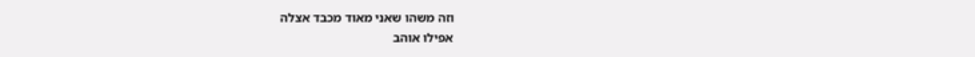וזה משהו שאני מאוד מכבד אצלה
אפילו אוהב